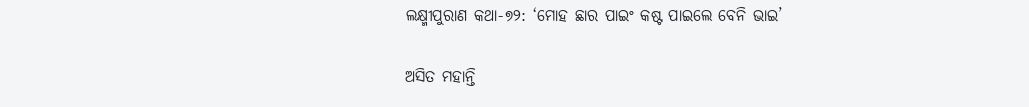ଲକ୍ଷ୍ମୀପୁରାଣ କଥା-୭୨: ‘ମୋହ ଛାର ପାଇଂ କଷ୍ଟ ପାଇଲେ ବେନି ଭାଇ’

ଅସିତ ମହାନ୍ତି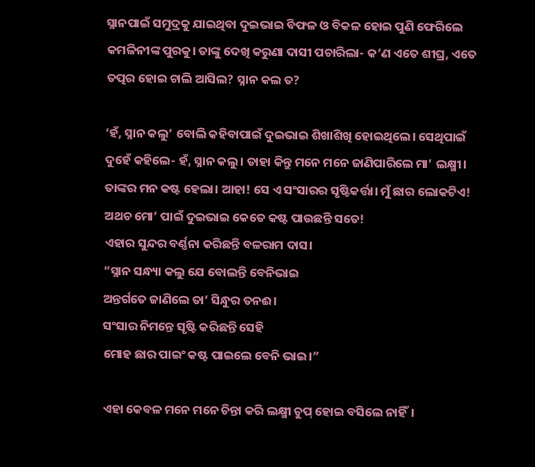ସ୍ନାନପାଇଁ ସମୁଦ୍ରକୁ ଯାଇଥିବା ଦୁଇଭାଇ ବିଫଳ ଓ ବିକଳ ହୋଇ ପୁଣି ଫେରିଲେ କମଳିନୀଙ୍କ ପୁରକୁ। ତାଙ୍କୁ ଦେଖି କରୁଣା ଦାସୀ ପଚାରିଲା- କ’ଣ ଏତେ ଶୀଘ୍ର, ଏତେ ତତ୍ପର ହୋଇ ଚାଲି ଆସିଲ? ସ୍ନାନ କଲ ତ?

‘ହଁ, ସ୍ନାନ କଲୁ’ ବୋଲି କହିବାପାଇଁ ଦୁଇଭାଇ ଶିଖାଶିଖି ହୋଇଥିଲେ। ସେଥିପାଇଁ ଦୁହେଁ କହିଲେ- ହଁ, ସ୍ନାନ କଲୁ। ତାହା କିନ୍ତୁ ମନେ ମନେ ଜାଣିପାରିଲେ ମା’ ଲକ୍ଷ୍ମୀ। ତାଙ୍କର ମନ କଷ୍ଟ ହେଲା। ଆହା! ସେ ଏ ସଂସାରର ସୃଷ୍ଟିକର୍ତ୍ତା। ମୁଁ ଛାର ଲୋକଟିଏ! ଅଥଚ ମୋ’ ପାଇଁ ଦୁଇଭାଇ କେତେ କଷ୍ଟ ପାଉଛନ୍ତି ସତେ!
ଏହାର ସୁନ୍ଦର ବର୍ଣ୍ଣନା କରିଛନ୍ତି ବଳରାମ ଦାସ।
“ସ୍ନାନ ସନ୍ଧ୍ୟା କଲୁ ଯେ ବୋଲନ୍ତି ବେନିଭାଇ
ଅନ୍ତର୍ଗତେ ଜାଣିଲେ ତା’ ସିନ୍ଧୁର ତନଈ।
ସଂସାର ନିମନ୍ତେ ସୃଷ୍ଟି କରିଛନ୍ତି ସେହି
ମୋହ ଛାର ପାଇଂ କଷ୍ଟ ପାଇଲେ ବେନି ଭାଇ।”

ଏହା କେବଳ ମନେ ମନେ ଚିନ୍ତା କରି ଲକ୍ଷ୍ମୀ ଚୁପ୍ ହୋଇ ବସିଲେ ନାହିଁ।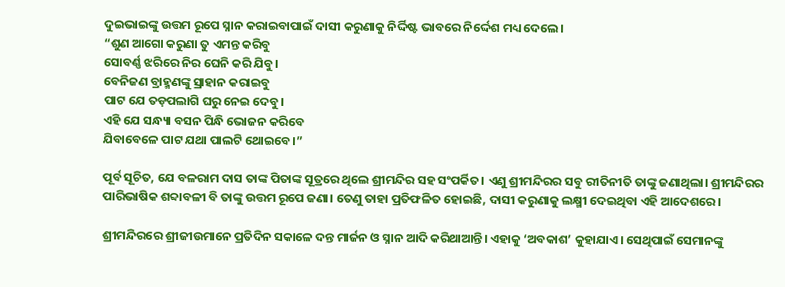ଦୁଇଭାଇଙ୍କୁ ଉତ୍ତମ ରୂପେ ସ୍ନାନ କରାଇବାପାଇଁ ଦାସୀ କରୁଣାକୁ ନିର୍ଦ୍ଦିଷ୍ଟ ଭାବରେ ନିର୍ଦ୍ଦେଶ ମଧ୍ୟ ଦେଲେ।
“ଶୁଣ ଆଗୋ କରୁଣା ତୁ ଏମନ୍ତ କରିବୁ
ସୋବର୍ଣ୍ଣ ଝରିରେ ନିର ଘେନି କରି ଯିବୁ।
ବେନିଜଣ ବ୍ରାହ୍ମଣଙ୍କୁ ସ୍ରାହାନ କରାଇବୁ
ପାଟ ଯେ ତଡ଼ପଲାଗି ଘରୁ ନେଇ ଦେବୁ।
ଏହି ଯେ ସନ୍ଧ୍ୟା ବସନ ପିନ୍ଧି ଭୋଜନ କରିବେ
ଯିବାବେଳେ ପାଟ ଯଥା ପାଲଟି ଥୋଇବେ।”

ପୂର୍ବ ସୂଚିତ, ଯେ ବଳରାମ ଦାସ ତାଙ୍କ ପିତାଙ୍କ ସୂତ୍ରରେ ଥିଲେ ଶ୍ରୀମନ୍ଦିର ସହ ସଂପର୍କିତ। ଏଣୁ ଶ୍ରୀମନ୍ଦିରର ସବୁ ରୀତିନୀତି ତାଙ୍କୁ ଜଣାଥିଲା। ଶ୍ରୀମନ୍ଦିରର ପାରିଭାଷିକ ଶବ୍ଦାବଳୀ ବି ତାଙ୍କୁ ଉତ୍ତମ ରୂପେ ଜଣା। ତେଣୁ ତାହା ପ୍ରତିଫଳିତ ହୋଇଛି, ଦାସୀ କରୁଣାକୁ ଲକ୍ଷ୍ମୀ ଦେଇଥିବା ଏହି ଆଦେଶରେ।

ଶ୍ରୀମନ୍ଦିରରେ ଶ୍ରୀଜୀଉମାନେ ପ୍ରତିଦିନ ସକାଳେ ଦନ୍ତ ମାର୍ଜନ ଓ ସ୍ନାନ ଆଦି କରିଥାଆନ୍ତି। ଏହାକୁ ‘ଅବକାଶ’ କୁହାଯାଏ। ସେଥିପାଇଁ ସେମାନଙ୍କୁ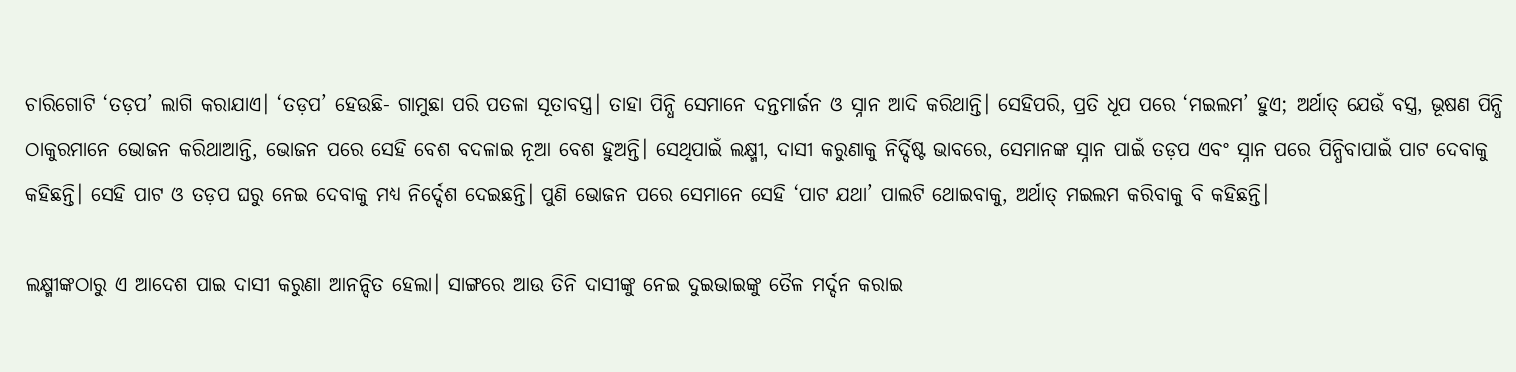ଚାରିଗୋଟି ‘ତଡ଼ପ’ ଲାଗି କରାଯାଏ। ‘ତଡ଼ପ’ ହେଉଛି- ଗାମୁଛା ପରି ପତଳା ସୂତାବସ୍ତ୍ର। ତାହା ପିନ୍ଧି ସେମାନେ ଦନ୍ତମାର୍ଜନ ଓ ସ୍ନାନ ଆଦି କରିଥାନ୍ତି। ସେହିପରି, ପ୍ରତି ଧୂପ ପରେ ‘ମଇଲମ’ ହୁଏ; ଅର୍ଥାତ୍ ଯେଉଁ ବସ୍ତ୍ର, ଭୂଷଣ ପିନ୍ଧି ଠାକୁରମାନେ ଭୋଜନ କରିଥାଆନ୍ତି, ଭୋଜନ ପରେ ସେହି ବେଶ ବଦଳାଇ ନୂଆ ବେଶ ହୁଅନ୍ତି। ସେଥିପାଇଁ ଲକ୍ଷ୍ମୀ, ଦାସୀ କରୁଣାକୁ ନିର୍ଦ୍ଦିଷ୍ଟ ଭାବରେ, ସେମାନଙ୍କ ସ୍ନାନ ପାଇଁ ତଡ଼ପ ଏବଂ ସ୍ନାନ ପରେ ପିନ୍ଧିବାପାଇଁ ପାଟ ଦେବାକୁ କହିଛନ୍ତି। ସେହି ପାଟ ଓ ତଡ଼ପ ଘରୁ ନେଇ ଦେବାକୁ ମଧ୍ୟ ନିର୍ଦ୍ଦେଶ ଦେଇଛନ୍ତି। ପୁଣି ଭୋଜନ ପରେ ସେମାନେ ସେହି ‘ପାଟ ଯଥା’ ପାଲଟି ଥୋଇବାକୁ, ଅର୍ଥାତ୍ ମଇଲମ କରିବାକୁ ବି କହିଛନ୍ତି।

ଲକ୍ଷ୍ମୀଙ୍କଠାରୁ ଏ ଆଦେଶ ପାଇ ଦାସୀ କରୁଣା ଆନନ୍ଦିତ ହେଲା। ସାଙ୍ଗରେ ଆଉ ତିନି ଦାସୀଙ୍କୁ ନେଇ ଦୁଇଭାଇଙ୍କୁ ତୈଳ ମର୍ଦ୍ଦନ କରାଇ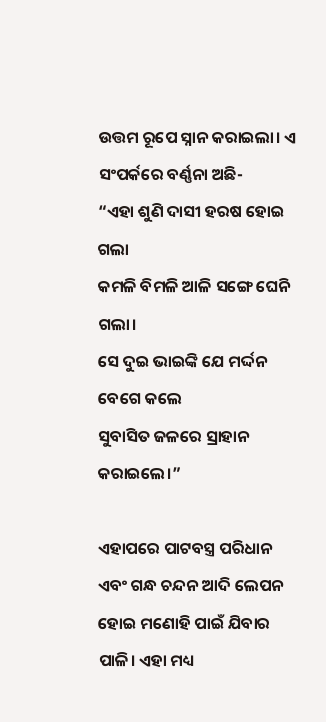ଉତ୍ତମ ରୂପେ ସ୍ନାନ କରାଇଲା। ଏ ସଂପର୍କରେ ବର୍ଣ୍ଣନା ଅଛି-
“ଏହା ଶୁଣି ଦାସୀ ହରଷ ହୋଇ ଗଲା
କମଳି ବିମଳି ଆଳି ସଙ୍ଗେ ଘେନି ଗଲା।
ସେ ଦୁଇ ଭାଇଙ୍କି ଯେ ମର୍ଦ୍ଦନ ବେଗେ କଲେ
ସୁବାସିତ ଜଳରେ ସ୍ରାହାନ କରାଇଲେ।”

ଏହାପରେ ପାଟବସ୍ତ୍ର ପରିଧାନ ଏବଂ ଗନ୍ଧ ଚନ୍ଦନ ଆଦି ଲେପନ ହୋଇ ମଣୋହି ପାଇଁ ଯିବାର ପାଳି। ଏହା ମଧ୍ୟ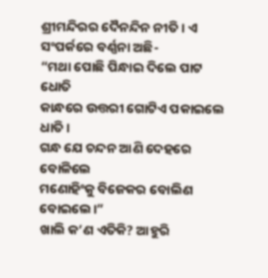ଶ୍ରୀମନ୍ଦିରର ଦୈନନ୍ଦିନ ନୀତି। ଏ ସଂପର୍କରେ ବର୍ଣ୍ଣନା ଅଛି-
“ମଥା ପୋଛି ପିନ୍ଧାଇ ଦିଲେ ପାଟ ଧୋତି
କାନ୍ଧରେ ଉତ୍ତରୀ ଗୋଟିଏ ପକାଇଲେ ଧାତି।
ଗନ୍ଧ ଯେ ଚନ୍ଦନ ଆଣି ଦେହରେ ବୋଳିଲେ
ମଣୋହିଂକୁ ବିଜେକର ବୋଲିଣ ବୋଇଲେ।”
ଖାଲି କ’ଣ ଏତିକି? ଆହୁରି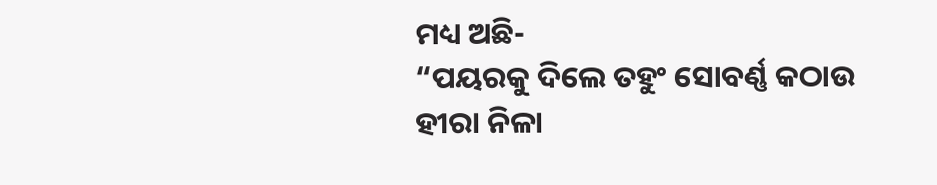ମଧ୍ୟ ଅଛି-
“ପୟରକୁ ଦିଲେ ତହୁଂ ସୋବର୍ଣ୍ଣ କଠାଉ
ହୀରା ନିଳା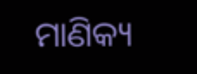ମାଣିକ୍ୟ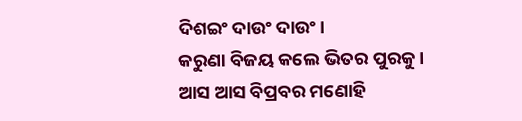ଦିଶଇଂ ଦାଉଂ ଦାଉଂ।
କରୁଣା ବିଜୟ କଲେ ଭିତର ପୁରକୁ।
ଆସ ଆସ ବିପ୍ରବର ମଣୋହି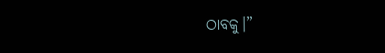ଠାବକୁ।”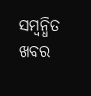ସମ୍ବନ୍ଧିତ ଖବର